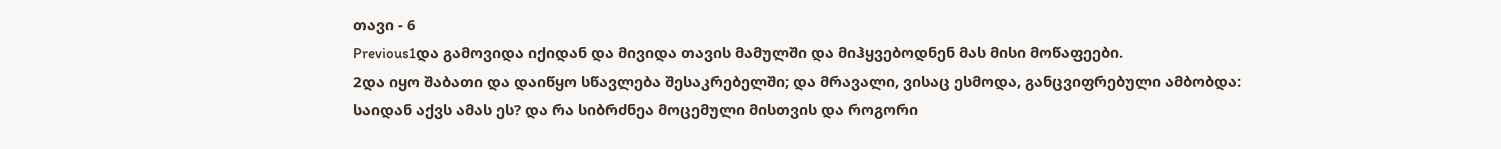თავი - 6
Previous1და გამოვიდა იქიდან და მივიდა თავის მამულში და მიჰყვებოდნენ მას მისი მოწაფეები.
2და იყო შაბათი და დაიწყო სწავლება შესაკრებელში; და მრავალი, ვისაც ესმოდა, განცვიფრებული ამბობდა: საიდან აქვს ამას ეს? და რა სიბრძნეა მოცემული მისთვის და როგორი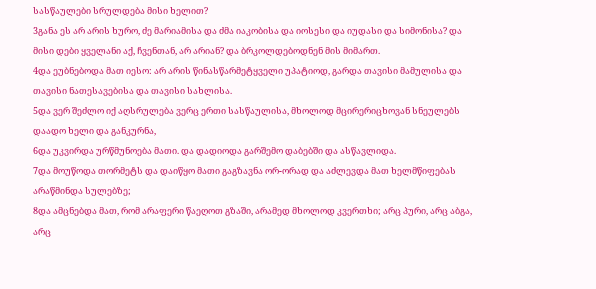სასწაულები სრულდება მისი ხელით?
3განა ეს არ არის ხურო, ძე მარიამისა და ძმა იაკობისა და იოსესი და იუდასი და სიმონისა? და მისი დები ყველანი აქ, ჩვენთან, არ არიან? და ბრკოლდებოდნენ მის მიმართ.
4და ეუბნებოდა მათ იესო: არ არის წინასწარმეტყველი უპატიოდ, გარდა თავისი მამულისა და თავისი ნათესავებისა და თავისი სახლისა.
5და ვერ შეძლო იქ აღსრულება ვერც ერთი სასწაულისა, მხოლოდ მცირერიცხოვან სნეულებს დაადო ხელი და განკურნა,
6და უკვირდა ურწმუნოება მათი. და დადიოდა გარშემო დაბებში და ასწავლიდა.
7და მოუწოდა თორმეტს და დაიწყო მათი გაგზავნა ორ-ორად და აძლევდა მათ ხელმწიფებას არაწმინდა სულებზე;
8და ამცნებდა მათ, რომ არაფერი წაეღოთ გზაში, არამედ მხოლოდ კვერთხი; არც პური, არც აბგა, არც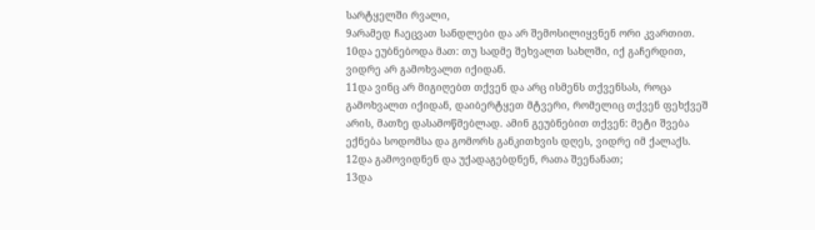სარტყელში რვალი,
9არამედ ჩაეცვათ სანდლები და არ შემოსილიყვნენ ორი კვართით.
10და ეუბნებოდა მათ: თუ სადმე შეხვალთ სახლში, იქ გაჩერდით, ვიდრე არ გამოხვალთ იქიდან.
11და ვინც არ მიგიღებთ თქვენ და არც ისმენს თქვენსას, როცა გამოხვალთ იქიდან, დაიბერტყეთ მტვერი, რომელიც თქვენ ფეხქვეშ არის, მათზე დასამოწმებლად. ამინ გეუბნებით თქვენ: მეტი შვება ექნება სოდომსა და გომორს განკითხვის დღეს, ვიდრე იმ ქალაქს.
12და გამოვიდნენ და უქადაგებდნენ, რათა შეენანათ;
13და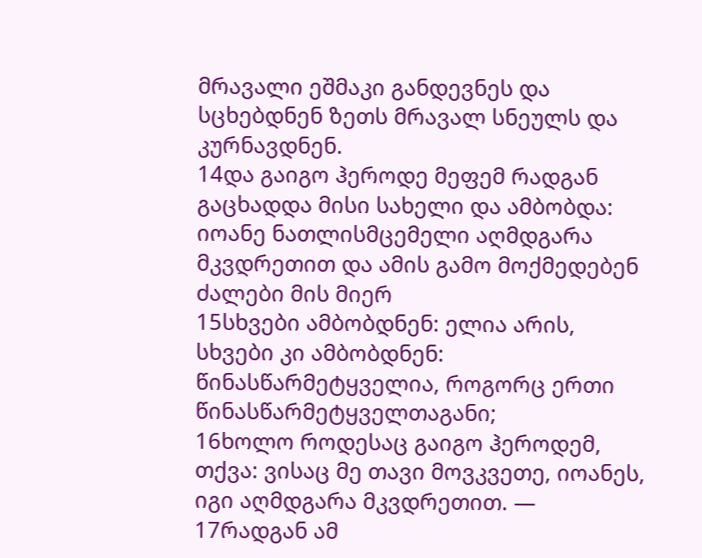მრავალი ეშმაკი განდევნეს და სცხებდნენ ზეთს მრავალ სნეულს და კურნავდნენ.
14და გაიგო ჰეროდე მეფემ რადგან გაცხადდა მისი სახელი და ამბობდა: იოანე ნათლისმცემელი აღმდგარა მკვდრეთით და ამის გამო მოქმედებენ ძალები მის მიერ
15სხვები ამბობდნენ: ელია არის, სხვები კი ამბობდნენ: წინასწარმეტყველია, როგორც ერთი წინასწარმეტყველთაგანი;
16ხოლო როდესაც გაიგო ჰეროდემ, თქვა: ვისაც მე თავი მოვკვეთე, იოანეს, იგი აღმდგარა მკვდრეთით. —
17რადგან ამ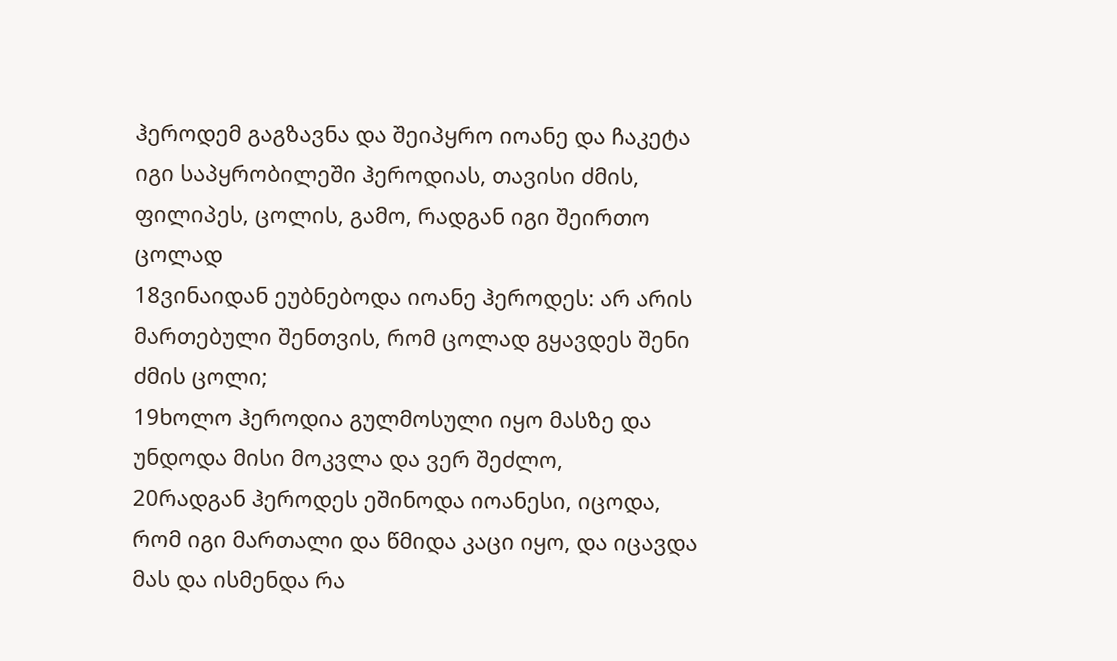ჰეროდემ გაგზავნა და შეიპყრო იოანე და ჩაკეტა იგი საპყრობილეში ჰეროდიას, თავისი ძმის, ფილიპეს, ცოლის, გამო, რადგან იგი შეირთო ცოლად
18ვინაიდან ეუბნებოდა იოანე ჰეროდეს: არ არის მართებული შენთვის, რომ ცოლად გყავდეს შენი ძმის ცოლი;
19ხოლო ჰეროდია გულმოსული იყო მასზე და უნდოდა მისი მოკვლა და ვერ შეძლო,
20რადგან ჰეროდეს ეშინოდა იოანესი, იცოდა, რომ იგი მართალი და წმიდა კაცი იყო, და იცავდა მას და ისმენდა რა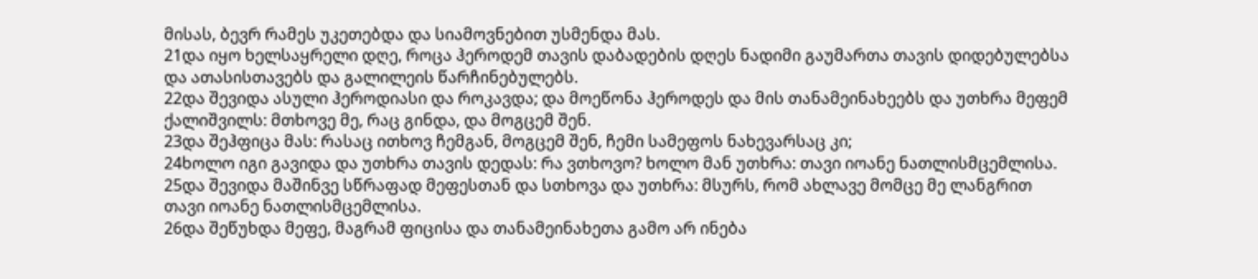მისას, ბევრ რამეს უკეთებდა და სიამოვნებით უსმენდა მას.
21და იყო ხელსაყრელი დღე, როცა ჰეროდემ თავის დაბადების დღეს ნადიმი გაუმართა თავის დიდებულებსა და ათასისთავებს და გალილეის წარჩინებულებს.
22და შევიდა ასული ჰეროდიასი და როკავდა; და მოეწონა ჰეროდეს და მის თანამეინახეებს და უთხრა მეფემ ქალიშვილს: მთხოვე მე, რაც გინდა, და მოგცემ შენ.
23და შეჰფიცა მას: რასაც ითხოვ ჩემგან, მოგცემ შენ, ჩემი სამეფოს ნახევარსაც კი;
24ხოლო იგი გავიდა და უთხრა თავის დედას: რა ვთხოვო? ხოლო მან უთხრა: თავი იოანე ნათლისმცემლისა.
25და შევიდა მაშინვე სწრაფად მეფესთან და სთხოვა და უთხრა: მსურს, რომ ახლავე მომცე მე ლანგრით თავი იოანე ნათლისმცემლისა.
26და შეწუხდა მეფე, მაგრამ ფიცისა და თანამეინახეთა გამო არ ინება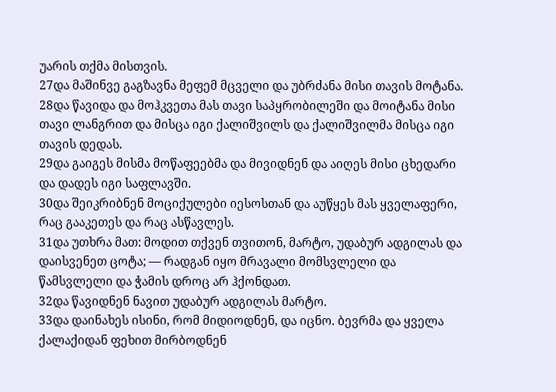უარის თქმა მისთვის.
27და მაშინვე გაგზავნა მეფემ მცველი და უბრძანა მისი თავის მოტანა.
28და წავიდა და მოჰკვეთა მას თავი საპყრობილეში და მოიტანა მისი თავი ლანგრით და მისცა იგი ქალიშვილს და ქალიშვილმა მისცა იგი თავის დედას.
29და გაიგეს მისმა მოწაფეებმა და მივიდნენ და აიღეს მისი ცხედარი და დადეს იგი საფლავში.
30და შეიკრიბნენ მოციქულები იესოსთან და აუწყეს მას ყველაფერი, რაც გააკეთეს და რაც ასწავლეს.
31და უთხრა მათ: მოდით თქვენ თვითონ, მარტო, უდაბურ ადგილას და დაისვენეთ ცოტა; — რადგან იყო მრავალი მომსვლელი და წამსვლელი და ჭამის დროც არ ჰქონდათ.
32და წავიდნენ ნავით უდაბურ ადგილას მარტო.
33და დაინახეს ისინი, რომ მიდიოდნენ, და იცნო. ბევრმა და ყველა ქალაქიდან ფეხით მირბოდნენ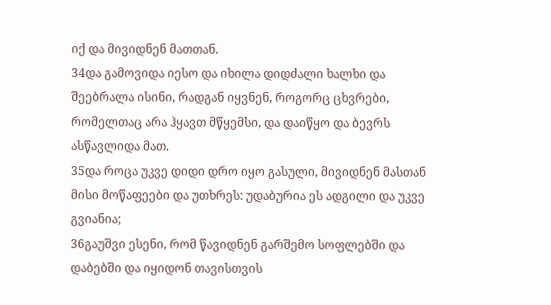იქ და მივიდნენ მათთან.
34და გამოვიდა იესო და იხილა დიდძალი ხალხი და შეებრალა ისინი, რადგან იყვნენ, როგორც ცხვრები, რომელთაც არა ჰყავთ მწყემსი, და დაიწყო და ბევრს ასწავლიდა მათ.
35და როცა უკვე დიდი დრო იყო გასული, მივიდნენ მასთან მისი მოწაფეები და უთხრეს: უდაბურია ეს ადგილი და უკვე გვიანია;
36გაუშვი ესენი, რომ წავიდნენ გარშემო სოფლებში და დაბებში და იყიდონ თავისთვის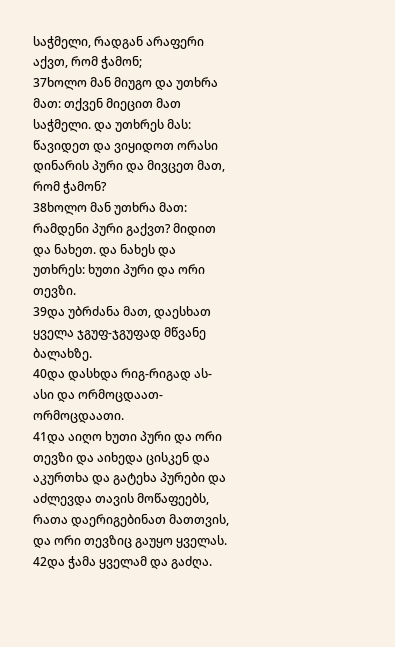საჭმელი, რადგან არაფერი აქვთ, რომ ჭამონ;
37ხოლო მან მიუგო და უთხრა მათ: თქვენ მიეცით მათ საჭმელი. და უთხრეს მას: წავიდეთ და ვიყიდოთ ორასი დინარის პური და მივცეთ მათ, რომ ჭამონ?
38ხოლო მან უთხრა მათ: რამდენი პური გაქვთ? მიდით და ნახეთ. და ნახეს და უთხრეს: ხუთი პური და ორი თევზი.
39და უბრძანა მათ, დაესხათ ყველა ჯგუფ-ჯგუფად მწვანე ბალახზე.
40და დასხდა რიგ-რიგად ას-ასი და ორმოცდაათ-ორმოცდაათი.
41და აიღო ხუთი პური და ორი თევზი და აიხედა ცისკენ და აკურთხა და გატეხა პურები და აძლევდა თავის მოწაფეებს, რათა დაერიგებინათ მათთვის, და ორი თევზიც გაუყო ყველას.
42და ჭამა ყველამ და გაძღა.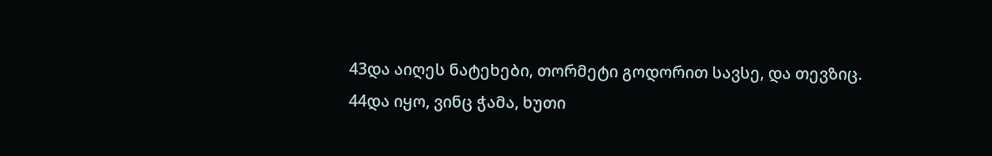43და აიღეს ნატეხები, თორმეტი გოდორით სავსე, და თევზიც.
44და იყო, ვინც ჭამა, ხუთი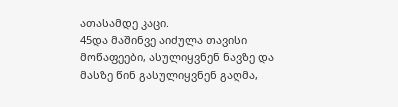ათასამდე კაცი.
45და მაშინვე აიძულა თავისი მოწაფეები, ასულიყვნენ ნავზე და მასზე წინ გასულიყვნენ გაღმა,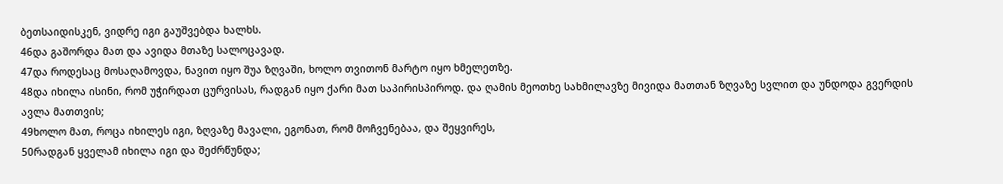ბეთსაიდისკენ, ვიდრე იგი გაუშვებდა ხალხს.
46და გაშორდა მათ და ავიდა მთაზე სალოცავად.
47და როდესაც მოსაღამოვდა, ნავით იყო შუა ზღვაში, ხოლო თვითონ მარტო იყო ხმელეთზე.
48და იხილა ისინი, რომ უჭირდათ ცურვისას, რადგან იყო ქარი მათ საპირისპიროდ. და ღამის მეოთხე სახმილავზე მივიდა მათთან ზღვაზე სვლით და უნდოდა გვერდის ავლა მათთვის;
49ხოლო მათ, როცა იხილეს იგი, ზღვაზე მავალი, ეგონათ, რომ მოჩვენებაა, და შეყვირეს,
50რადგან ყველამ იხილა იგი და შეძრწუნდა;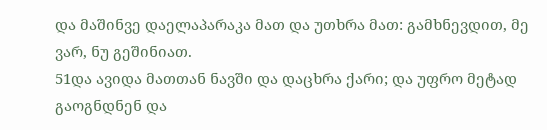და მაშინვე დაელაპარაკა მათ და უთხრა მათ: გამხნევდით, მე ვარ, ნუ გეშინიათ.
51და ავიდა მათთან ნავში და დაცხრა ქარი; და უფრო მეტად გაოგნდნენ და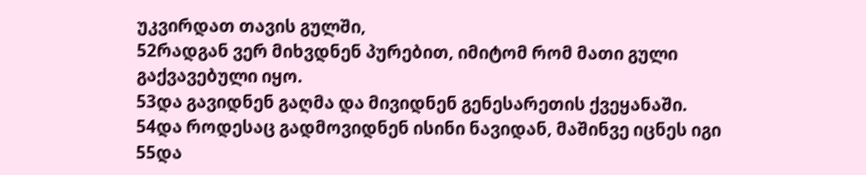უკვირდათ თავის გულში,
52რადგან ვერ მიხვდნენ პურებით, იმიტომ რომ მათი გული გაქვავებული იყო.
53და გავიდნენ გაღმა და მივიდნენ გენესარეთის ქვეყანაში.
54და როდესაც გადმოვიდნენ ისინი ნავიდან, მაშინვე იცნეს იგი
55და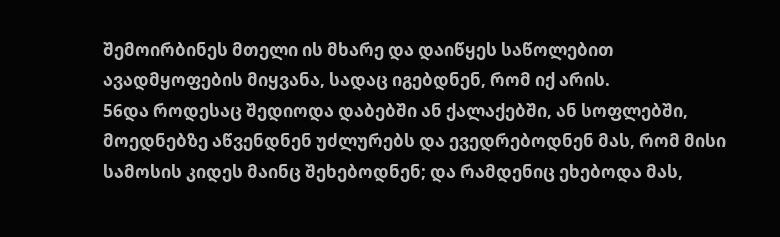შემოირბინეს მთელი ის მხარე და დაიწყეს საწოლებით ავადმყოფების მიყვანა, სადაც იგებდნენ, რომ იქ არის.
56და როდესაც შედიოდა დაბებში ან ქალაქებში, ან სოფლებში, მოედნებზე აწვენდნენ უძლურებს და ევედრებოდნენ მას, რომ მისი სამოსის კიდეს მაინც შეხებოდნენ; და რამდენიც ეხებოდა მას,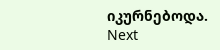იკურნებოდა.
Next